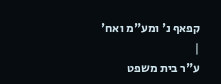קפאף נ' ומע"מ ואח'
|
ע"ר בית משפט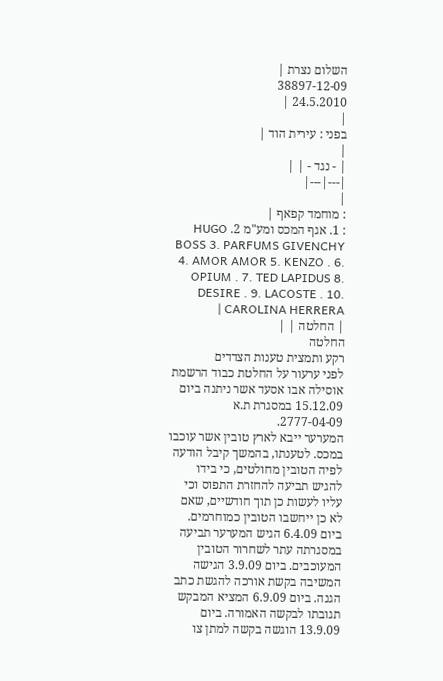השלום נצרת |
38897-12-09
24.5.2010 |
|
בפני : עירית הוד |
|
| - נגד - | |
|---|---|
|
: מוחמד קפאף |
: 1. אגף המכס ומע"מ 2. HUGO BOSS 3. PARFUMS GIVENCHY 4. AMOR AMOR 5. KENZO . 6. OPIUM . 7. TED LAPIDUS 8. DESIRE . 9. LACOSTE . 10. CAROLINA HERRERA |
| החלטה | |
החלטה
רקע ותמצית טענות הצדדים
לפני ערעור על החלטת כבוד הרשמת אוסילה אבו אסעד אשר ניתנה ביום 15.12.09 במסגרת ת.א 2777-04-09.
המערער ייבא לארץ טובין אשר עוכבו במכס. לטענתו, בהמשך קיבל הודעה לפיה הטובין מחולטים, כי בידו להגיש תביעה להחזרת התפוס וכי עליו לעשות כן תוך חודשיים, שאם לא כן ייחשבו הטובין כמוחרמים. ביום 6.4.09 הגיש המערער תביעה במסגרתה עתר לשחרור הטובין המעוכבים. ביום 3.9.09 הגישה המשיבה בקשת אורכה להגשת כתב הגנה. ביום 6.9.09 המציא המבקש תגובתו לבקשה האמורה. ביום 13.9.09 הוגשה בקשה למתן צו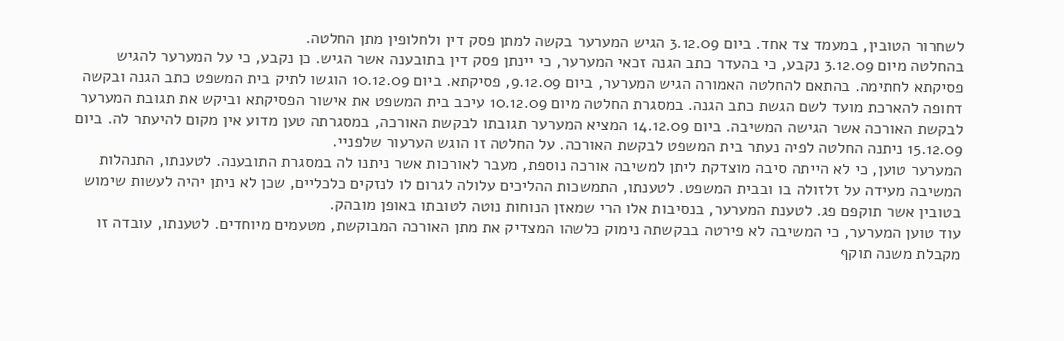לשחרור הטובין, במעמד צד אחד. ביום 3.12.09 הגיש המערער בקשה למתן פסק דין ולחלופין מתן החלטה.
בהחלטה מיום 3.12.09 נקבע, כי בהעדר כתב הגנה זכאי המערער, כי יינתן פסק דין בתובענה אשר הגיש. כן נקבע, כי על המערער להגיש פסיקתא לחתימה. בהתאם להחלטה האמורה הגיש המערער, ביום 9.12.09, פסיקתא. ביום 10.12.09 הוגשו לתיק בית המשפט כתב הגנה ובקשה דחופה להארכת מועד לשם הגשת כתב הגנה. במסגרת החלטה מיום 10.12.09 עיכב בית המשפט את אישור הפסיקתא וביקש את תגובת המערער לבקשת האורכה אשר הגישה המשיבה. ביום 14.12.09 המציא המערער תגובתו לבקשת האורכה, במסגרתה טען מדוע אין מקום להיעתר לה. ביום 15.12.09 ניתנה החלטה לפיה נעתר בית המשפט לבקשת האורכה. על החלטה זו הוגש הערעור שלפניי.
המערער טוען, כי לא הייתה סיבה מוצדקת ליתן למשיבה אורכה נוספת, מעבר לאורכות אשר ניתנו לה במסגרת התובענה. לטענתו, התנהלות המשיבה מעידה על זלזולה בו ובבית המשפט. לטענתו, התמשכות ההליכים עלולה לגרום לו לנזקים כלכליים, שכן לא ניתן יהיה לעשות שימוש בטובין אשר תוקפם פג. לטענת המערער, בנסיבות אלו הרי שמאזן הנוחות נוטה לטובתו באופן מובהק.
עוד טוען המערער, כי המשיבה לא פירטה בבקשתה נימוק כלשהו המצדיק את מתן האורכה המבוקשת, מטעמים מיוחדים. לטענתו, עובדה זו מקבלת משנה תוקף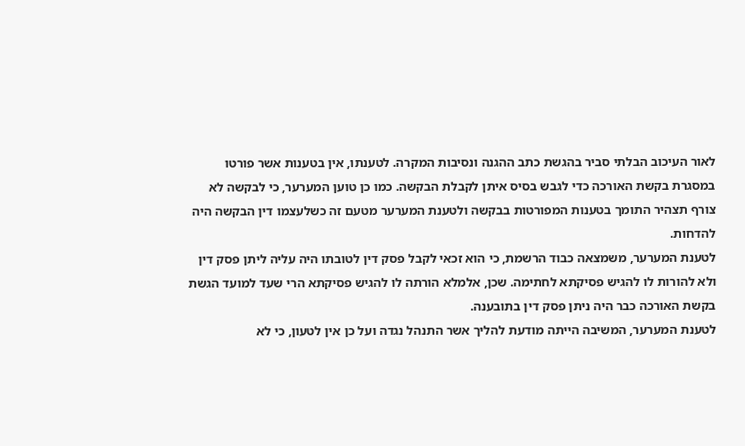לאור העיכוב הבלתי סביר בהגשת כתב ההגנה ונסיבות המקרה. לטענתו, אין בטענות אשר פורטו במסגרת בקשת האורכה כדי לגבש בסיס איתן לקבלת הבקשה. כמו כן טוען המערער, כי לבקשה לא צורף תצהיר התומך בטענות המפורטות בבקשה ולטענת המערער מטעם זה כשלעצמו דין הבקשה היה להדחות.
לטענת המערער, משמצאה כבוד הרשמת, כי הוא זכאי לקבל פסק דין לטובתו היה עליה ליתן פסק דין ולא להורות לו להגיש פסיקתא לחתימה. שכן, אלמלא הורתה לו להגיש פסיקתא הרי שעד למועד הגשת בקשת האורכה כבר היה ניתן פסק דין בתובענה.
לטענת המערער, המשיבה הייתה מודעת להליך אשר התנהל נגדה ועל כן אין לטעון, כי לא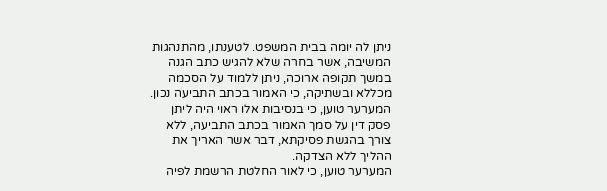ניתן לה יומה בבית המשפט. לטענתו, מהתנהגות המשיבה, אשר בחרה שלא להגיש כתב הגנה במשך תקופה ארוכה, ניתן ללמוד על הסכמה מכללא ובשתיקה, כי האמור בכתב התביעה נכון. המערער טוען, כי בנסיבות אלו ראוי היה ליתן פסק דין על סמך האמור בכתב התביעה, ללא צורך בהגשת פסיקתא, דבר אשר האריך את ההליך ללא הצדקה.
המערער טוען, כי לאור החלטת הרשמת לפיה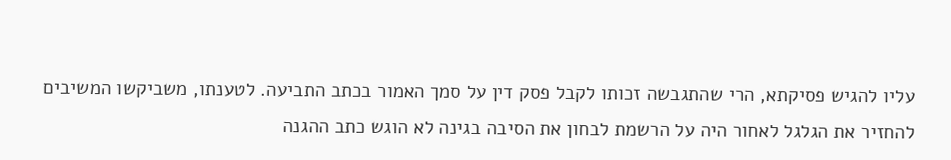עליו להגיש פסיקתא, הרי שהתגבשה זכותו לקבל פסק דין על סמך האמור בכתב התביעה. לטענתו, משביקשו המשיבים להחזיר את הגלגל לאחור היה על הרשמת לבחון את הסיבה בגינה לא הוגש כתב ההגנה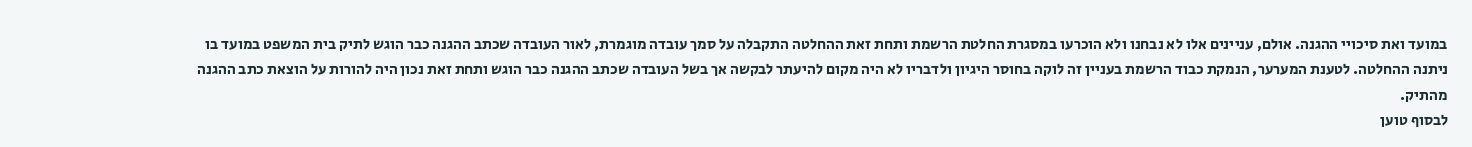במועד ואת סיכויי ההגנה. אולם, עניינים אלו לא נבחנו ולא הוכרעו במסגרת החלטת הרשמת ותחת זאת ההחלטה התקבלה על סמך עובדה מוגמרת, לאור העובדה שכתב ההגנה כבר הוגש לתיק בית המשפט במועד בו ניתנה ההחלטה. לטענת המערער, הנמקת כבוד הרשמת בעניין זה לוקה בחוסר היגיון ולדבריו לא היה מקום להיעתר לבקשה אך בשל העובדה שכתב ההגנה כבר הוגש ותחת זאת נכון היה להורות על הוצאת כתב ההגנה מהתיק.
לבסוף טוען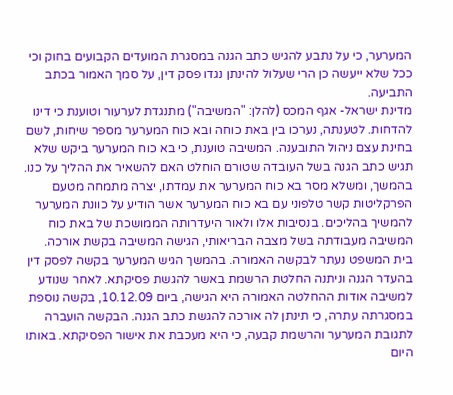המערער, כי על נתבע להגיש כתב הגנה במסגרת המועדים הקבועים בחוק וכי ככל שלא ייעשה כן הרי שעלול להינתן נגדו פסק דין, על סמך האמור בכתב התביעה.
מדינת ישראל- אגף המכס (להלן: "המשיבה") מתנגדת לערעור וטוענת כי דינו להדחות. לטענתה, נערכו בין באת כוחה ובא כוח המערער מספר שיחות, לשם בחינת עצם ניהול התובענה. המשיבה טוענת, כי בא כוח המערער ביקש שלא תגיש כתב הגנה בשל העובדה שטורם הוחלט האם להשאיר את ההליך על כנו. בהמשך, ומשלא מסר בא כוח המערער את עמדתו, יצרה מתמחה מטעם הפרקליטות קשר טלפוני עם בא כוח המערער אשר הודיע על כוונת המערער להמשיך בהליכים. בנסיבות אלו ולאור היעדרותה הממושכת של באת כוח המשיבה מעבודתה בשל מצבה הבריאותי, הגישה המשיבה בקשת אורכה. בית המשפט נעתר לבקשה האמורה. בהמשך הגיש המערער בקשה לפסק דין בהעדר הגנה וניתנה החלטת הרשמת באשר להגשת פסיקתא. לאחר שנודע למשיבה אודות ההחלטה האמורה היא הגישה, ביום 10.12.09, בקשה נוספת במסגרתה עתרה, כי תינתן לה אורכה להגשת כתב הגנה. הבקשה הועברה לתגובת המערער והרשמת קבעה, כי היא מעכבת את אישור הפסיקתא. באותו היום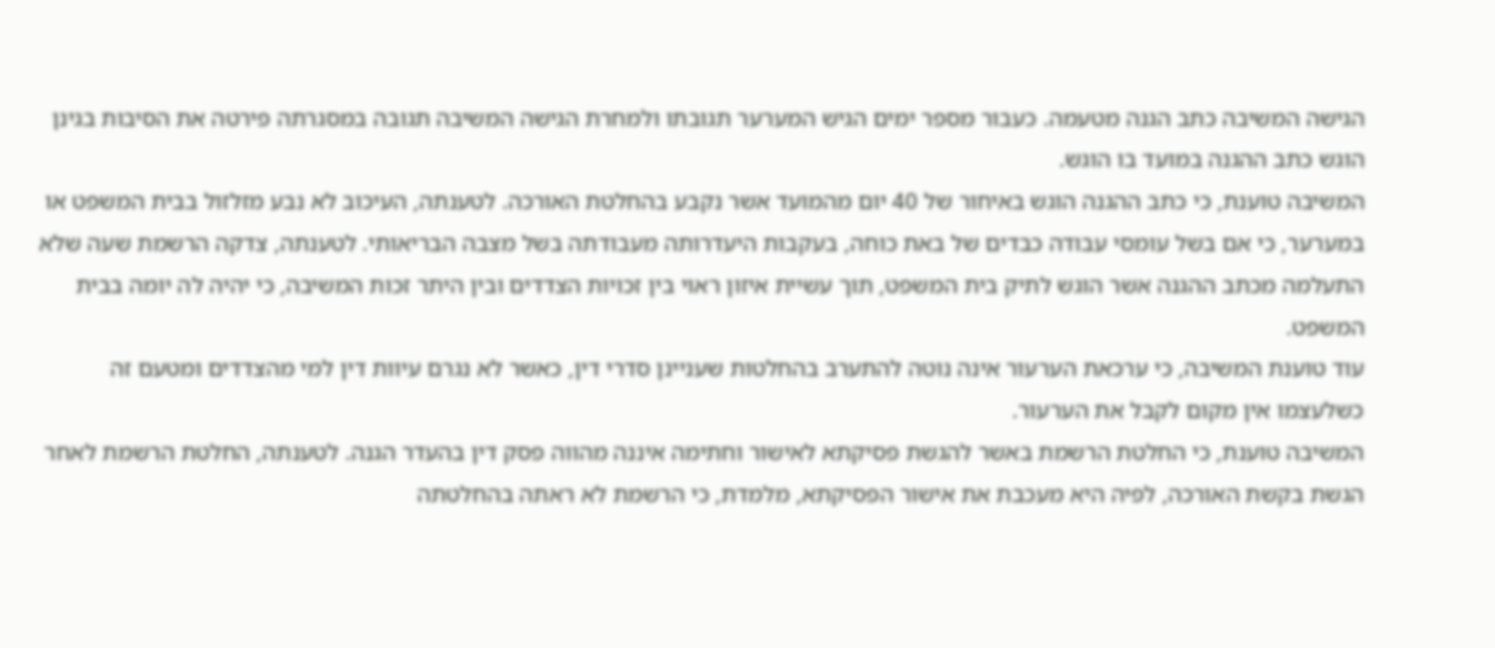הגישה המשיבה כתב הגנה מטעמה. כעבור מספר ימים הגיש המערער תגובתו ולמחרת הגישה המשיבה תגובה במסגרתה פירטה את הסיבות בגינן הוגש כתב ההגנה במועד בו הוגש.
המשיבה טוענת, כי כתב ההגנה הוגש באיחור של 40 יום מהמועד אשר נקבע בהחלטת האורכה. לטענתה, העיכוב לא נבע מזלזול בבית המשפט או במערער, כי אם בשל עומסי עבודה כבדים של באת כוחה, בעקבות היעדרותה מעבודתה בשל מצבה הבריאותי. לטענתה, צדקה הרשמת שעה שלא התעלמה מכתב ההגנה אשר הוגש לתיק בית המשפט, תוך עשיית איזון ראוי בין זכויות הצדדים ובין היתר זכות המשיבה, כי יהיה לה יומה בבית המשפט.
עוד טוענת המשיבה, כי ערכאת הערעור אינה נוטה להתערב בהחלטות שעניינן סדרי דין, כאשר לא נגרם עיוות דין למי מהצדדים ומטעם זה כשלעצמו אין מקום לקבל את הערעור.
המשיבה טוענת, כי החלטת הרשמת באשר להגשת פסיקתא לאישור וחתימה איננה מהווה פסק דין בהעדר הגנה. לטענתה, החלטת הרשמת לאחר הגשת בקשת האורכה, לפיה היא מעכבת את אישור הפסיקתא, מלמדת, כי הרשמת לא ראתה בהחלטתה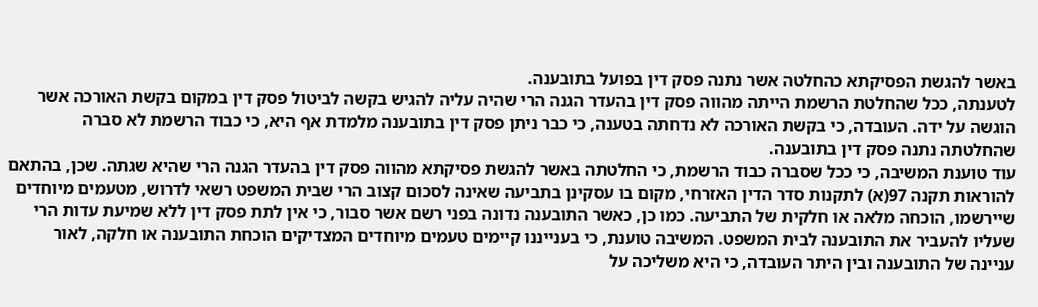באשר להגשת הפסיקתא כהחלטה אשר נתנה פסק דין בפועל בתובענה.
לטענתה, ככל שהחלטת הרשמת הייתה מהווה פסק דין בהעדר הגנה הרי שהיה עליה להגיש בקשה לביטול פסק דין במקום בקשת האורכה אשר הוגשה על ידה. העובדה, כי בקשת האורכה לא נדחתה בטענה, כי כבר ניתן פסק דין בתובענה מלמדת אף היא, כי כבוד הרשמת לא סברה שהחלטתה נתנה פסק דין בתובענה.
עוד טוענת המשיבה, כי ככל שסברה כבוד הרשמת, כי החלטתה באשר להגשת פסיקתא מהווה פסק דין בהעדר הגנה הרי שהיא שגתה. שכן, בהתאם להוראות תקנה 97(א) לתקנות סדר הדין האזרחי, מקום בו עסקינן בתביעה שאינה לסכום קצוב הרי שבית המשפט רשאי לדרוש, מטעמים מיוחדים שיירשמו, הוכחה מלאה או חלקית של התביעה. כמו כן, כאשר התובענה נדונה בפני רשם אשר סבור, כי אין לתת פסק דין ללא שמיעת עדות הרי שעליו להעביר את התובענה לבית המשפט. המשיבה טוענת, כי בענייננו קיימים טעמים מיוחדים המצדיקים הוכחת התובענה או חלקה, לאור עניינה של התובענה ובין היתר העובדה, כי היא משליכה על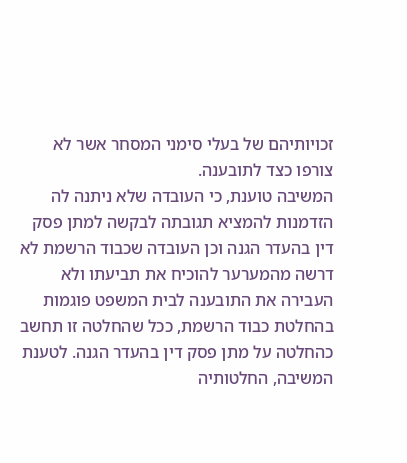זכויותיהם של בעלי סימני המסחר אשר לא צורפו כצד לתובענה.
המשיבה טוענת, כי העובדה שלא ניתנה לה הזדמנות להמציא תגובתה לבקשה למתן פסק דין בהעדר הגנה וכן העובדה שכבוד הרשמת לא דרשה מהמערער להוכיח את תביעתו ולא העבירה את התובענה לבית המשפט פוגמות בהחלטת כבוד הרשמת, ככל שהחלטה זו תחשב כהחלטה על מתן פסק דין בהעדר הגנה. לטענת המשיבה, החלטותיה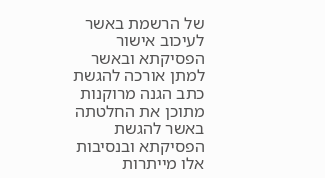של הרשמת באשר לעיכוב אישור הפסיקתא ובאשר למתן אורכה להגשת כתב הגנה מרוקנות מתוכן את החלטתה באשר להגשת הפסיקתא ובנסיבות אלו מייתרות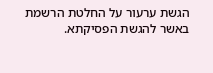הגשת ערעור על החלטת הרשמת באשר להגשת הפסיקתא.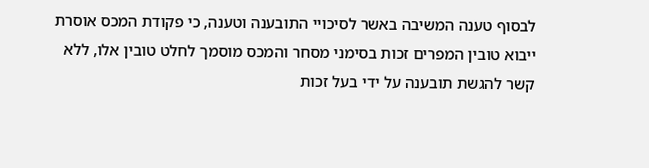לבסוף טענה המשיבה באשר לסיכויי התובענה וטענה, כי פקודת המכס אוסרת ייבוא טובין המפרים זכות בסימני מסחר והמכס מוסמך לחלט טובין אלו, ללא קשר להגשת תובענה על ידי בעל זכות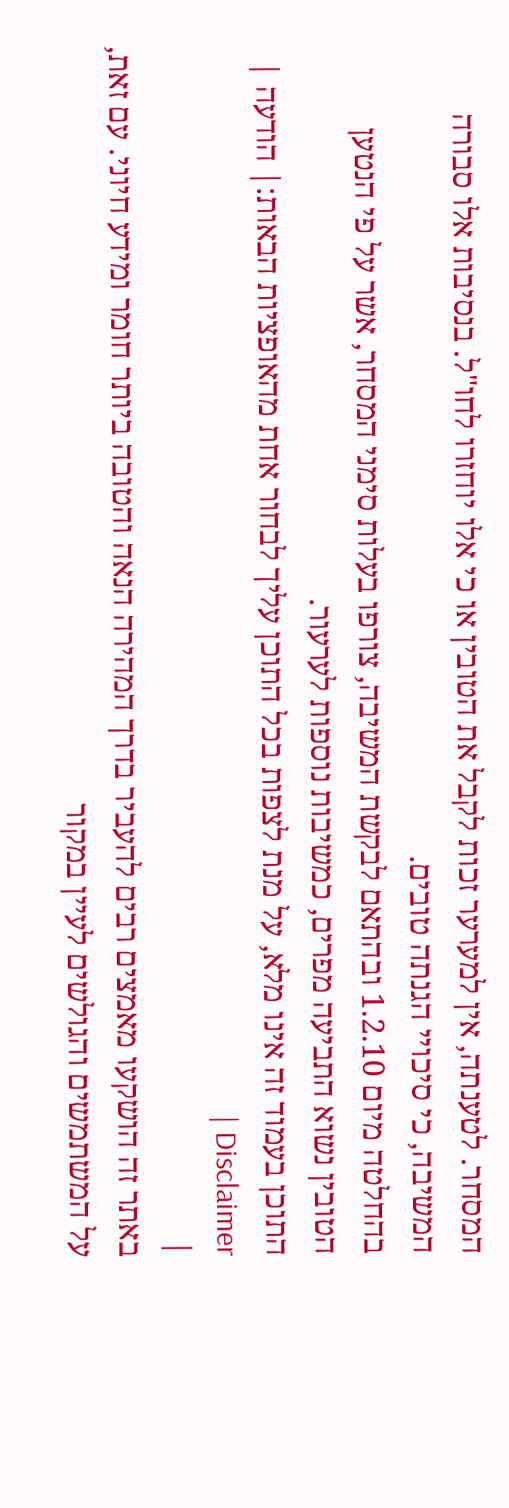המסחר. לטענתה, אין למערער זכות לקבל את הטובין או כי אלו יוחזרו לחו"ל. בנסיבות אלו סבורה המשיבה, כי סיכויי הגנתה טובים.
בהחלטה מיום 1.2.10 ובהתאם לבקשת המשיבה, צורפו בעלות סימני המסחר, אשר על פי הנטען הטובין נשוא התביעה מפרים, כמשיבות נוספות לערעור.
התוכן בעמוד זה אינו מלא, על מנת לצפות בכל התוכן עליך לבחור אחת מהאופציות הבאות:| הודעה | Disclaimer |
|
באתר זה הושקעו מאמצים רבים להעביר בדרך המהירה הנאה והטובה ביותר חומר ומידע חיוני. עם זאת, על המשתמשים והגולשים לעיין במקור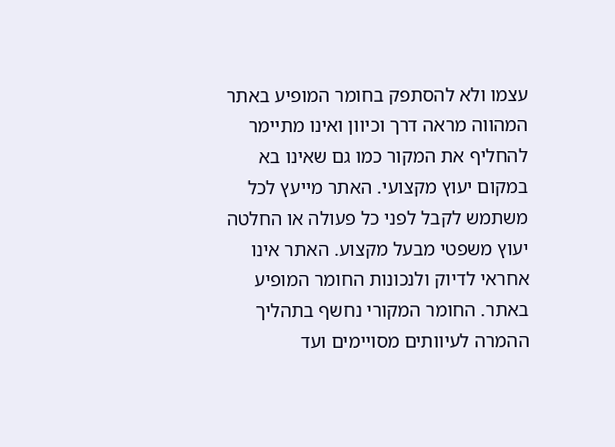עצמו ולא להסתפק בחומר המופיע באתר המהווה מראה דרך וכיוון ואינו מתיימר להחליף את המקור כמו גם שאינו בא במקום יעוץ מקצועי. האתר מייעץ לכל משתמש לקבל לפני כל פעולה או החלטה יעוץ משפטי מבעל מקצוע. האתר אינו אחראי לדיוק ולנכונות החומר המופיע באתר. החומר המקורי נחשף בתהליך ההמרה לעיוותים מסויימים ועד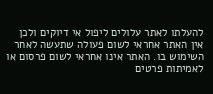להעלתו לאתר עלולים ליפול אי דיוקים ולכן אין האתר אחראי לשום פעולה שתעשה לאחר השימוש בו. האתר אינו אחראי לשום פרסום או לאמיתות פרטים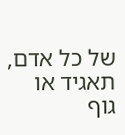של כל אדם, תאגיד או גוף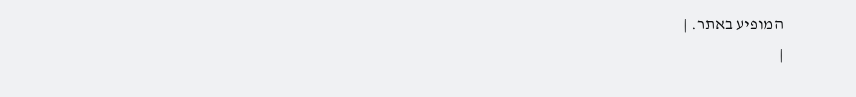המופיע באתר. |
|